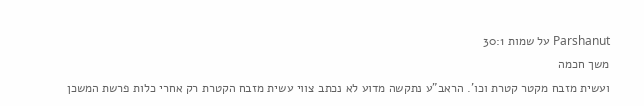Parshanut על שמות 30:1
משך חכמה
ועשית מזבח מקטר קטרת וכו'. הראב"ע נתקשה מדוע לא נכתב צווי עשית מזבח הקטרת רק אחרי כלות פרשת המשכן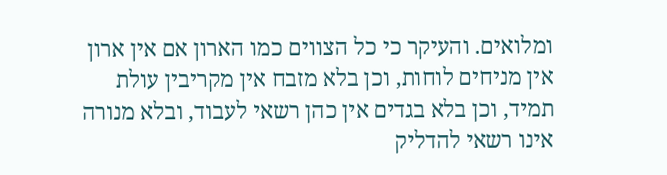ומלואים. והעיקר כי כל הצווים כמו הארון אם אין ארון אין מניחים לוחות, וכן בלא מזבח אין מקריבין עולת תמיד, וכן בלא בגדים אין כהן רשאי לעבוד, ובלא מנורה אינו רשאי להדליק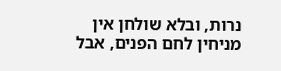נרות, ובלא שולחן אין מניחין לחם הפנים, אבל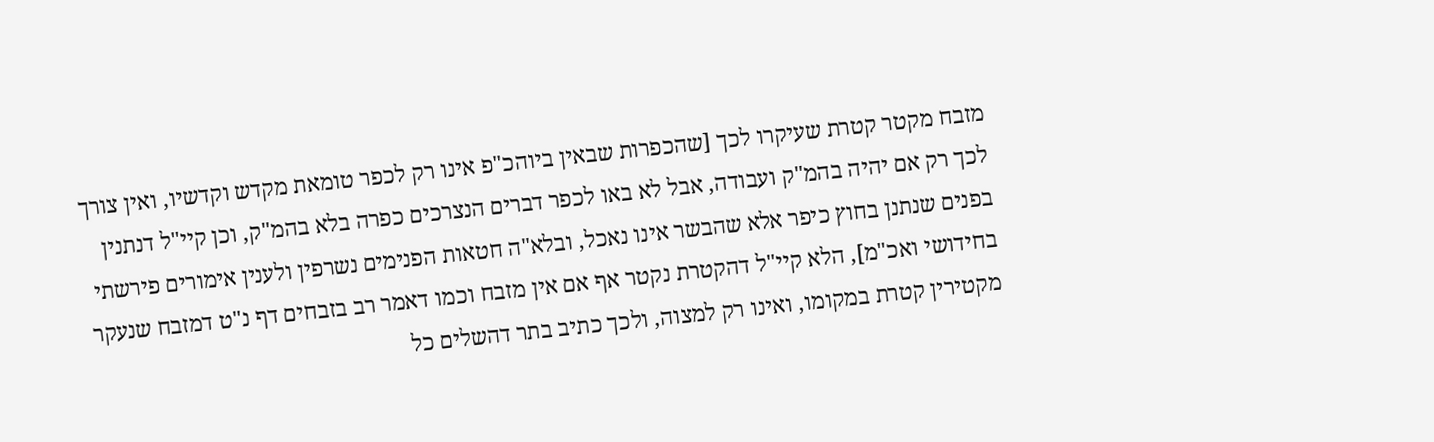מזבח מקטר קטרת שעיקרו לכך [שהכפרות שבאין ביוהכ"פ אינו רק לכפר טומאת מקדש וקדשיו, ואין צורך לכך רק אם יהיה בהמ"ק ועבודה, אבל לא באו לכפר דברים הנצרכים כפרה בלא בהמ"ק, וכן קיי"ל דנתנין בפנים שנתנן בחוץ כיפר אלא שהבשר אינו נאכל, ובלא"ה חטאות הפנימים נשרפין ולענין אימורים פירשתי בחידושי ואכ"מ], הלא קיי"ל דהקטרת נקטר אף אם אין מזבח וכמו דאמר רב בזבחים דף נ"ט דמזבח שנעקר מקטירין קטרת במקומו, ואינו רק למצוה, ולכך כתיב בתר דהשלים כל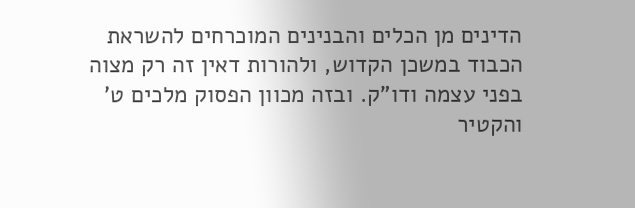הדינים מן הכלים והבנינים המוכרחים להשראת הכבוד במשכן הקדוש, ולהורות דאין זה רק מצוה בפני עצמה ודו"ק. ובזה מכוון הפסוק מלכים ט' והקטיר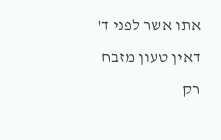אתו אשר לפני ד' דאין טעון מזבח רק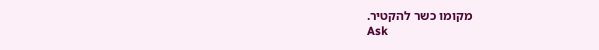מקומו כשר להקטיר.
Ask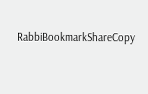RabbiBookmarkShareCopy